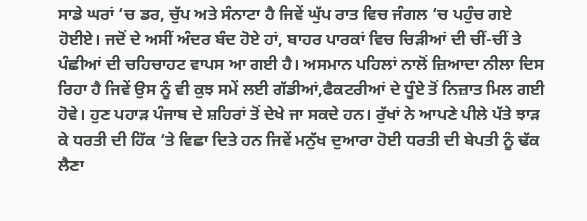ਸਾਡੇ ਘਰਾਂ ‘ਚ ਡਰ, ਚੁੱਪ ਅਤੇ ਸੰਨਾਟਾ ਹੈ ਜਿਵੇਂ ਘੁੱਪ ਰਾਤ ਵਿਚ ਜੰਗਲ ‘ਚ ਪਹੁੰਚ ਗਏ ਹੋਈਏ। ਜਦੋਂ ਦੇ ਅਸੀਂ ਅੰਦਰ ਬੰਦ ਹੋਏ ਹਾਂ, ਬਾਹਰ ਪਾਰਕਾਂ ਵਿਚ ਚਿੜੀਆਂ ਦੀ ਚੀਂ-ਚੀਂ ਤੇ ਪੰਛੀਆਂ ਦੀ ਚਹਿਚਾਹਟ ਵਾਪਸ ਆ ਗਈ ਹੈ। ਅਸਮਾਨ ਪਹਿਲਾਂ ਨਾਲੋਂ ਜ਼ਿਆਦਾ ਨੀਲਾ ਦਿਸ ਰਿਹਾ ਹੈ ਜਿਵੇਂ ਉਸ ਨੂੰ ਵੀ ਕੁਝ ਸਮੇਂ ਲਈ ਗੱਡੀਆਂ,ਫੈਕਟਰੀਆਂ ਦੇ ਧੂੰਏ ਤੋਂ ਨਿਜ਼ਾਤ ਮਿਲ ਗਈ ਹੋਵੇ। ਹੁਣ ਪਹਾੜ ਪੰਜਾਬ ਦੇ ਸ਼ਹਿਰਾਂ ਤੋਂ ਦੇਖੇ ਜਾ ਸਕਦੇ ਹਨ। ਰੁੱਖਾਂ ਨੇ ਆਪਣੇ ਪੀਲੇ ਪੱਤੇ ਝਾੜ ਕੇ ਧਰਤੀ ਦੀ ਹਿੱਕ ‘ਤੇ ਵਿਛਾ ਦਿਤੇ ਹਨ ਜਿਵੇਂ ਮਨੁੱਖ ਦੁਆਰਾ ਹੋਈ ਧਰਤੀ ਦੀ ਬੇਪਤੀ ਨੂੰ ਢੱਕ ਲੈਣਾ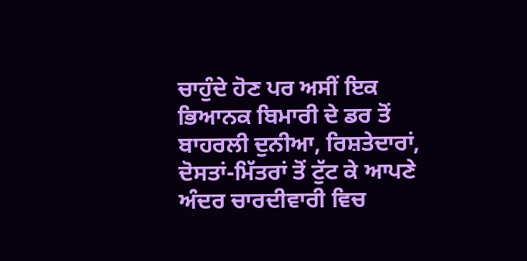ਚਾਹੁੰਦੇ ਹੋਣ ਪਰ ਅਸੀਂ ਇਕ ਭਿਆਨਕ ਬਿਮਾਰੀ ਦੇ ਡਰ ਤੋਂ ਬਾਹਰਲੀ ਦੁਨੀਆ, ਰਿਸ਼ਤੇਦਾਰਾਂ, ਦੋਸਤਾਂ-ਮਿੱਤਰਾਂ ਤੋਂ ਟੁੱਟ ਕੇ ਆਪਣੇ ਅੰਦਰ ਚਾਰਦੀਵਾਰੀ ਵਿਚ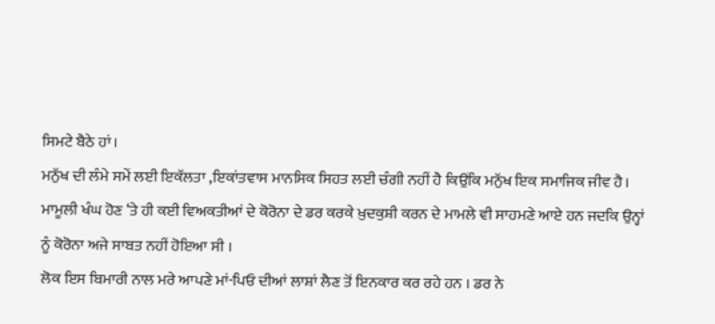ਸਿਮਟੇ ਬੈਠੇ ਹਾਂ।
ਮਨੁੱਖ ਦੀ ਲੰਮੇ ਸਮੇਂ ਲਈ ਇਕੱਲਤਾ ,ਇਕਾਂਤਵਾਸ ਮਾਨਸਿਕ ਸਿਹਤ ਲਈ ਚੰਗੀ ਨਹੀਂ ਹੈ ਕਿਉਂਕਿ ਮਨੁੱਖ ਇਕ ਸਮਾਜਿਕ ਜੀਵ ਹੈ। ਮਾਮੂਲੀ ਖੰਘ ਹੋਣ ‘ਤੇ ਹੀ ਕਈ ਵਿਅਕਤੀਆਂ ਦੇ ਕੋਰੋਨਾ ਦੇ ਡਰ ਕਰਕੇ ਖ਼ੁਦਕੁਸ਼ੀ ਕਰਨ ਦੇ ਮਾਮਲੇ ਵੀ ਸਾਹਮਣੇ ਆਏ ਹਨ ਜਦਕਿ ਉਨ੍ਹਾਂ ਨੂੰ ਕੋਰੋਨਾ ਅਜੇ ਸਾਬਤ ਨਹੀਂ ਹੋਇਆ ਸੀ ।
ਲੋਕ ਇਸ ਬਿਮਾਰੀ ਨਾਲ ਮਰੇ ਆਪਣੇ ਮਾਂ-ਪਿਓ ਦੀਆਂ ਲਾਸ਼ਾਂ ਲੈਣ ਤੋਂ ਇਨਕਾਰ ਕਰ ਰਹੇ ਹਨ । ਡਰ ਨੇ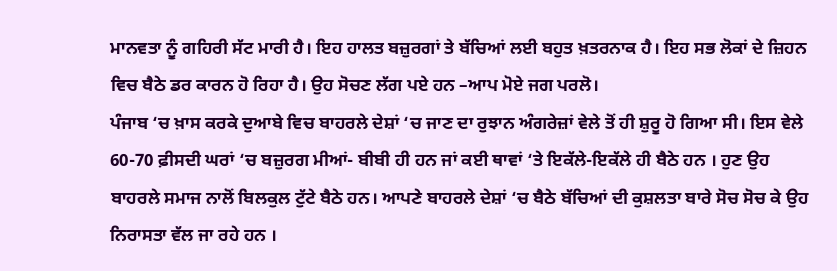ਮਾਨਵਤਾ ਨੂੰ ਗਹਿਰੀ ਸੱਟ ਮਾਰੀ ਹੈ। ਇਹ ਹਾਲਤ ਬਜ਼ੁਰਗਾਂ ਤੇ ਬੱਚਿਆਂ ਲਈ ਬਹੁਤ ਖ਼ਤਰਨਾਕ ਹੈ। ਇਹ ਸਭ ਲੋਕਾਂ ਦੇ ਜ਼ਿਹਨ ਵਿਚ ਬੈਠੇ ਡਰ ਕਾਰਨ ਹੋ ਰਿਹਾ ਹੈ। ਉਹ ਸੋਚਣ ਲੱਗ ਪਏ ਹਨ –ਆਪ ਮੋਏ ਜਗ ਪਰਲੋ।
ਪੰਜਾਬ ‘ਚ ਖ਼ਾਸ ਕਰਕੇ ਦੁਆਬੇ ਵਿਚ ਬਾਹਰਲੇ ਦੇਸ਼ਾਂ ‘ਚ ਜਾਣ ਦਾ ਰੁਝਾਨ ਅੰਗਰੇਜ਼ਾਂ ਵੇਲੇ ਤੋਂ ਹੀ ਸ਼ੁਰੂ ਹੋ ਗਿਆ ਸੀ। ਇਸ ਵੇਲੇ 60-70 ਫ਼ੀਸਦੀ ਘਰਾਂ ‘ਚ ਬਜ਼ੁਰਗ ਮੀਆਂ- ਬੀਬੀ ਹੀ ਹਨ ਜਾਂ ਕਈ ਥਾਵਾਂ ‘ਤੇ ਇਕੱਲੇ-ਇਕੱਲੇ ਹੀ ਬੈਠੇ ਹਨ । ਹੁਣ ਉਹ ਬਾਹਰਲੇ ਸਮਾਜ ਨਾਲੋਂ ਬਿਲਕੁਲ ਟੁੱਟੇ ਬੈਠੇ ਹਨ। ਆਪਣੇ ਬਾਹਰਲੇ ਦੇਸ਼ਾਂ ‘ਚ ਬੈਠੇ ਬੱਚਿਆਂ ਦੀ ਕੁਸ਼ਲਤਾ ਬਾਰੇ ਸੋਚ ਸੋਚ ਕੇ ਉਹ ਨਿਰਾਸਤਾ ਵੱਲ ਜਾ ਰਹੇ ਹਨ ।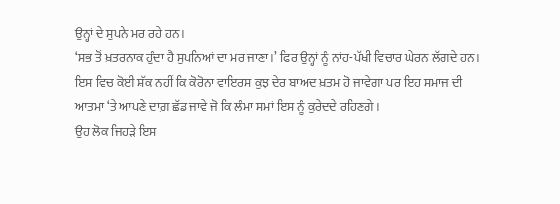ਉਨ੍ਹਾਂ ਦੇ ਸੁਪਨੇ ਮਰ ਰਹੇ ਹਨ।
‘ਸਭ ਤੋਂ ਖ਼ਤਰਨਾਕ ਹੁੰਦਾ ਹੈ ਸੁਪਨਿਆਂ ਦਾ ਮਰ ਜਾਣਾ।’ ਫਿਰ ਉਨ੍ਹਾਂ ਨੂੰ ਨਾਂਹ-ਪੱਖੀ ਵਿਚਾਰ ਘੇਰਨ ਲੱਗਦੇ ਹਨ। ਇਸ ਵਿਚ ਕੋਈ ਸ਼ੱਕ ਨਹੀਂ ਕਿ ਕੋਰੋਨਾ ਵਾਇਰਸ ਕੁਝ ਦੇਰ ਬਾਅਦ ਖ਼ਤਮ ਹੋ ਜਾਵੇਗਾ ਪਰ ਇਹ ਸਮਾਜ ਦੀ ਆਤਮਾ ‘ਤੇ ਆਪਣੇ ਦਾਗ਼ ਛੱਡ ਜਾਵੇ ਜੋ ਕਿ ਲੰਮਾ ਸਮਾਂ ਇਸ ਨੂੰ ਕੁਰੇਦਦੇ ਰਹਿਣਗੇ।
ਉਹ ਲੋਕ ਜਿਹੜੇ ਇਸ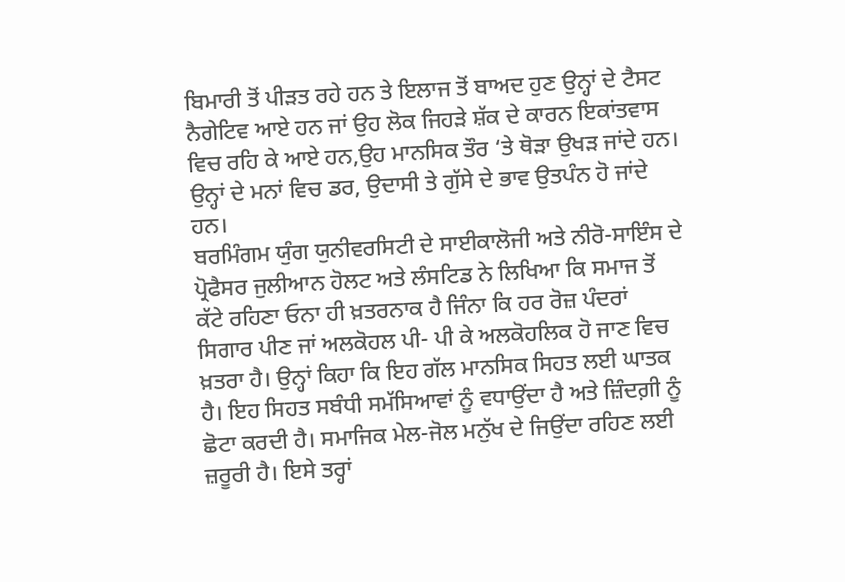ਬਿਮਾਰੀ ਤੋਂ ਪੀੜਤ ਰਹੇ ਹਨ ਤੇ ਇਲਾਜ ਤੋਂ ਬਾਅਦ ਹੁਣ ਉਨ੍ਹਾਂ ਦੇ ਟੈਸਟ ਨੈਗੇਟਿਵ ਆਏ ਹਨ ਜਾਂ ਉਹ ਲੋਕ ਜਿਹੜੇ ਸ਼ੱਕ ਦੇ ਕਾਰਨ ਇਕਾਂਤਵਾਸ ਵਿਚ ਰਹਿ ਕੇ ਆਏ ਹਨ,ਉਹ ਮਾਨਸਿਕ ਤੌਰ ‘ਤੇ ਥੋੜਾ ਉਖੜ ਜਾਂਦੇ ਹਨ। ਉਨ੍ਹਾਂ ਦੇ ਮਨਾਂ ਵਿਚ ਡਰ, ਉਦਾਸੀ ਤੇ ਗੁੱਸੇ ਦੇ ਭਾਵ ਉਤਪੰਨ ਹੋ ਜਾਂਦੇ ਹਨ।
ਬਰਮਿੰਗਮ ਯੁੰਗ ਯੁਨੀਵਰਸਿਟੀ ਦੇ ਸਾਈਕਾਲੋਜੀ ਅਤੇ ਨੀਰੋ-ਸਾਇੰਸ ਦੇ ਪ੍ਰੋਫੈਸਰ ਜੁਲੀਆਨ ਹੋਲਟ ਅਤੇ ਲੰਸਟਿਡ ਨੇ ਲਿਖਿਆ ਕਿ ਸਮਾਜ ਤੋਂ ਕੱਟੇ ਰਹਿਣਾ ਓਨਾ ਹੀ ਖ਼ਤਰਨਾਕ ਹੈ ਜਿੰਨਾ ਕਿ ਹਰ ਰੋਜ਼ ਪੰਦਰਾਂ ਸਿਗਾਰ ਪੀਣ ਜਾਂ ਅਲਕੋਹਲ ਪੀ- ਪੀ ਕੇ ਅਲਕੋਹਲਿਕ ਹੋ ਜਾਣ ਵਿਚ ਖ਼ਤਰਾ ਹੈ। ਉਨ੍ਹਾਂ ਕਿਹਾ ਕਿ ਇਹ ਗੱਲ ਮਾਨਸਿਕ ਸਿਹਤ ਲਈ ਘਾਤਕ ਹੈ। ਇਹ ਸਿਹਤ ਸਬੰਧੀ ਸਮੱਸਿਆਵਾਂ ਨੂੰ ਵਧਾਉਂਦਾ ਹੈ ਅਤੇ ਜ਼ਿੰਦਗ਼ੀ ਨੂੰ ਛੋਟਾ ਕਰਦੀ ਹੈ। ਸਮਾਜਿਕ ਮੇਲ-ਜੋਲ ਮਨੁੱਖ ਦੇ ਜਿਉਂਦਾ ਰਹਿਣ ਲਈ ਜ਼ਰੂਰੀ ਹੈ। ਇਸੇ ਤਰ੍ਹਾਂ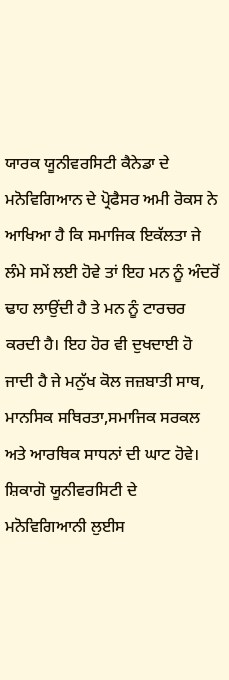ਯਾਰਕ ਯੂਨੀਵਰਸਿਟੀ ਕੈਨੇਡਾ ਦੇ ਮਨੋਵਿਗਿਆਨ ਦੇ ਪ੍ਰੋਫੈਸਰ ਅਮੀ ਰੋਕਸ ਨੇ ਆਖਿਆ ਹੈ ਕਿ ਸਮਾਜਿਕ ਇਕੱਲਤਾ ਜੇ ਲੰਮੇ ਸਮੇਂ ਲਈ ਹੋਵੇ ਤਾਂ ਇਹ ਮਨ ਨੂੰ ਅੰਦਰੋਂ ਢਾਹ ਲਾਉਂਦੀ ਹੈ ਤੇ ਮਨ ਨੂੰ ਟਾਰਚਰ ਕਰਦੀ ਹੈ। ਇਹ ਹੋਰ ਵੀ ਦੁਖਦਾਈ ਹੋ ਜਾਦੀ ਹੈ ਜੇ ਮਨੁੱਖ ਕੋਲ ਜਜ਼ਬਾਤੀ ਸਾਥ, ਮਾਨਸਿਕ ਸਥਿਰਤਾ,ਸਮਾਜਿਕ ਸਰਕਲ ਅਤੇ ਆਰਥਿਕ ਸਾਧਨਾਂ ਦੀ ਘਾਟ ਹੋਵੇ।
ਸ਼ਿਕਾਗੋ ਯੂਨੀਵਰਸਿਟੀ ਦੇ ਮਨੋਵਿਗਿਆਨੀ ਲੁਈਸ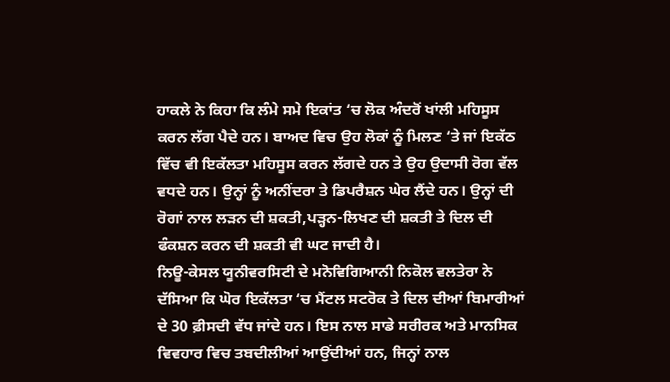ਹਾਕਲੇ ਨੇ ਕਿਹਾ ਕਿ ਲੰਮੇ ਸਮੇ ਇਕਾਂਤ ‘ਚ ਲੋਕ ਅੰਦਰੋਂ ਖਾਂਲੀ ਮਹਿਸੂਸ ਕਰਨ ਲੱਗ ਪੈਦੇ ਹਨ। ਬਾਅਦ ਵਿਚ ਉਹ ਲੋਕਾਂ ਨੂੰ ਮਿਲਣ ‘ਤੇ ਜਾਂ ਇਕੱਠ ਵਿੱਚ ਵੀ ਇਕੱਲਤਾ ਮਹਿਸੂਸ ਕਰਨ ਲੱਗਦੇ ਹਨ ਤੇ ਉਹ ਉਦਾਸੀ ਰੋਗ ਵੱਲ ਵਧਦੇ ਹਨ। ਉਨ੍ਹਾਂ ਨੂੰ ਅਨੀਂਦਰਾ ਤੇ ਡਿਪਰੈਸ਼ਨ ਘੇਰ ਲੈਂਦੇ ਹਨ। ਉਨ੍ਹਾਂ ਦੀ ਰੋਗਾਂ ਨਾਲ ਲੜਨ ਦੀ ਸ਼ਕਤੀ,ਪੜ੍ਹਨ-ਲਿਖਣ ਦੀ ਸ਼ਕਤੀ ਤੇ ਦਿਲ ਦੀ ਫੰਕਸ਼ਨ ਕਰਨ ਦੀ ਸ਼ਕਤੀ ਵੀ ਘਟ ਜਾਦੀ ਹੈ।
ਨਿਊ-ਕੇਸਲ ਯੂਨੀਵਰਸਿਟੀ ਦੇ ਮਨੋਵਿਗਿਆਨੀ ਨਿਕੋਲ ਵਲਤੇਰਾ ਨੇ ਦੱਸਿਆ ਕਿ ਘੋਰ ਇਕੱਲਤਾ ‘ਚ ਮੈਂਟਲ ਸਟਰੋਕ ਤੇ ਦਿਲ ਦੀਆਂ ਬਿਮਾਰੀਆਂ ਦੇ 30 ਫ਼ੀਸਦੀ ਵੱਧ ਜਾਂਦੇ ਹਨ। ਇਸ ਨਾਲ ਸਾਡੇ ਸਰੀਰਕ ਅਤੇ ਮਾਨਸਿਕ ਵਿਵਹਾਰ ਵਿਚ ਤਬਦੀਲੀਆਂ ਆਉਂਦੀਆਂ ਹਨ, ਜਿਨ੍ਹਾਂ ਨਾਲ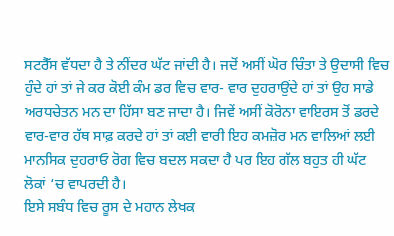ਸਟਰੈੱਸ ਵੱਧਦਾ ਹੈ ਤੇ ਨੀਂਦਰ ਘੱਟ ਜਾਂਦੀ ਹੈ। ਜਦੋਂ ਅਸੀਂ ਘੋਰ ਚਿੰਤਾ ਤੇ ਉਦਾਸੀ ਵਿਚ ਹੁੰਦੇ ਹਾਂ ਤਾਂ ਜੇ ਕਰ ਕੋਈ ਕੰਮ ਡਰ ਵਿਚ ਵਾਰ- ਵਾਰ ਦੁਹਰਾਉਂਦੇ ਹਾਂ ਤਾਂ ਉਹ ਸਾਡੇ ਅਰਧਚੇਤਨ ਮਨ ਦਾ ਹਿੱਸਾ ਬਣ ਜਾਦਾ ਹੈ। ਜਿਵੇਂ ਅਸੀਂ ਕੋਰੋਨਾ ਵਾਇਰਸ ਤੋਂ ਡਰਦੇ ਵਾਰ-ਵਾਰ ਹੱਥ ਸਾਫ਼ ਕਰਦੇ ਹਾਂ ਤਾਂ ਕਈ ਵਾਰੀ ਇਹ ਕਮਜ਼ੋਰ ਮਨ ਵਾਲਿਆਂ ਲਈ ਮਾਨਸਿਕ ਦੁਹਰਾਓ ਰੋਗ ਵਿਚ ਬਦਲ ਸਕਦਾ ਹੈ ਪਰ ਇਹ ਗੱਲ ਬਹੁਤ ਹੀ ਘੱਟ ਲੋਕਾਂ ‘ਚ ਵਾਪਰਦੀ ਹੈ।
ਇਸੇ ਸਬੰਧ ਵਿਚ ਰੂਸ ਦੇ ਮਹਾਨ ਲੇਖਕ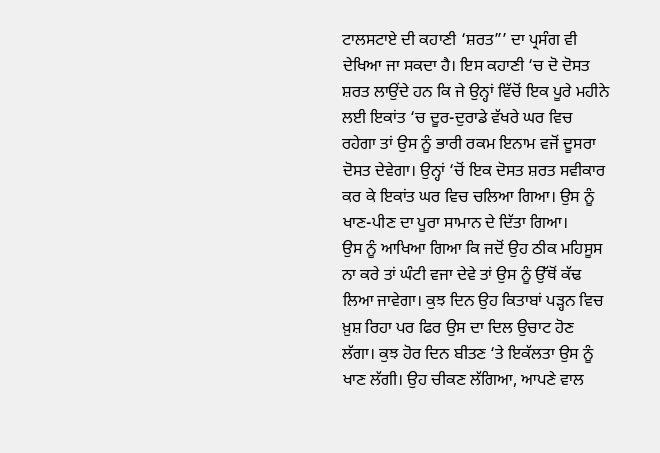ਟਾਲਸਟਾਏ ਦੀ ਕਹਾਣੀ ‘ਸ਼ਰਤ”’ ਦਾ ਪ੍ਰਸੰਗ ਵੀ ਦੇਖਿਆ ਜਾ ਸਕਦਾ ਹੈ। ਇਸ ਕਹਾਣੀ ‘ਚ ਦੋ ਦੋਸਤ ਸ਼ਰਤ ਲਾਉਂਦੇ ਹਨ ਕਿ ਜੇ ਉਨ੍ਹਾਂ ਵਿੱਚੋਂ ਇਕ ਪੂਰੇ ਮਹੀਨੇ ਲਈ ਇਕਾਂਤ ‘ਚ ਦੂਰ-ਦੁਰਾਡੇ ਵੱਖਰੇ ਘਰ ਵਿਚ ਰਹੇਗਾ ਤਾਂ ਉਸ ਨੂੰ ਭਾਰੀ ਰਕਮ ਇਨਾਮ ਵਜੋਂ ਦੂਸਰਾ ਦੋਸਤ ਦੇਵੇਗਾ। ਉਨ੍ਹਾਂ ‘ਚੋਂ ਇਕ ਦੋਸਤ ਸ਼ਰਤ ਸਵੀਕਾਰ ਕਰ ਕੇ ਇਕਾਂਤ ਘਰ ਵਿਚ ਚਲਿਆ ਗਿਆ। ਉਸ ਨੂੰ ਖਾਣ-ਪੀਣ ਦਾ ਪੂਰਾ ਸਾਮਾਨ ਦੇ ਦਿੱਤਾ ਗਿਆ।
ਉਸ ਨੂੰ ਆਖਿਆ ਗਿਆ ਕਿ ਜਦੋਂ ਉਹ ਠੀਕ ਮਹਿਸੂਸ ਨਾ ਕਰੇ ਤਾਂ ਘੰਟੀ ਵਜਾ ਦੇਵੇ ਤਾਂ ਉਸ ਨੂੰ ਉੱਥੋਂ ਕੱਢ ਲਿਆ ਜਾਵੇਗਾ। ਕੁਝ ਦਿਨ ਉਹ ਕਿਤਾਬਾਂ ਪੜ੍ਹਨ ਵਿਚ ਖ਼ੁਸ਼ ਰਿਹਾ ਪਰ ਫਿਰ ਉਸ ਦਾ ਦਿਲ ਉਚਾਟ ਹੋਣ ਲੱਗਾ। ਕੁਝ ਹੋਰ ਦਿਨ ਬੀਤਣ ‘ਤੇ ਇਕੱਲਤਾ ਉਸ ਨੂੰ ਖਾਣ ਲੱਗੀ। ਉਹ ਚੀਕਣ ਲੱਗਿਆ, ਆਪਣੇ ਵਾਲ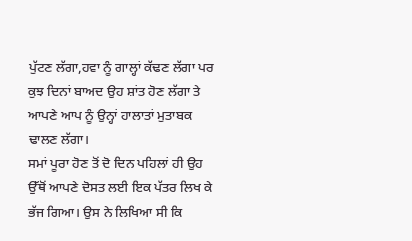ਪੁੱਟਣ ਲੱਗਾ,ਹਵਾ ਨੂੰ ਗਾਲ੍ਹਾਂ ਕੱਢਣ ਲੱਗਾ ਪਰ ਕੁਝ ਦਿਨਾਂ ਬਾਅਦ ਉਹ ਸ਼ਾਂਤ ਹੋਣ ਲੱਗਾ ਤੇ ਆਪਣੇ ਆਪ ਨੂੰ ਉਨ੍ਹਾਂ ਹਾਲਾਤਾਂ ਮੁਤਾਬਕ ਢਾਲਣ ਲੱਗਾ।
ਸਮਾਂ ਪੂਰਾ ਹੋਣ ਤੋਂ ਦੋ ਦਿਨ ਪਹਿਲਾਂ ਹੀ ਉਹ ਉੱਥੋਂ ਆਪਣੇ ਦੋਸਤ ਲਈ ਇਕ ਪੱਤਰ ਲਿਖ ਕੇ ਭੱਜ ਗਿਆ। ਉਸ ਨੇ ਲਿਖਿਆ ਸੀ ਕਿ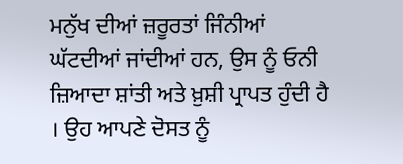ਮਨੁੱਖ ਦੀਆਂ ਜ਼ਰੂਰਤਾਂ ਜਿੰਨੀਆਂ ਘੱਟਦੀਆਂ ਜਾਂਦੀਆਂ ਹਨ, ਉਸ ਨੂੰ ਓਨੀ ਜ਼ਿਆਦਾ ਸ਼ਾਂਤੀ ਅਤੇ ਖ਼ੁਸ਼ੀ ਪ੍ਰਾਪਤ ਹੁੰਦੀ ਹੈ । ਉਹ ਆਪਣੇ ਦੋਸਤ ਨੂੰ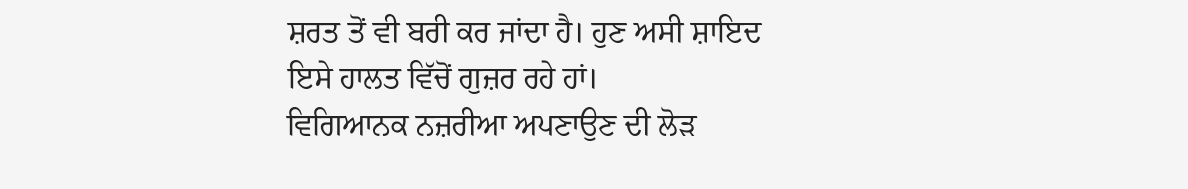ਸ਼ਰਤ ਤੋਂ ਵੀ ਬਰੀ ਕਰ ਜਾਂਦਾ ਹੈ। ਹੁਣ ਅਸੀ ਸ਼ਾਇਦ ਇਸੇ ਹਾਲਤ ਵਿੱਚੋਂ ਗੁਜ਼ਰ ਰਹੇ ਹਾਂ।
ਵਿਗਿਆਨਕ ਨਜ਼ਰੀਆ ਅਪਣਾਉਣ ਦੀ ਲੋੜ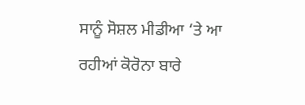ਸਾਨੂੰ ਸੋਸ਼ਲ ਮੀਡੀਆ ‘ਤੇ ਆ ਰਹੀਆਂ ਕੋਰੋਨਾ ਬਾਰੇ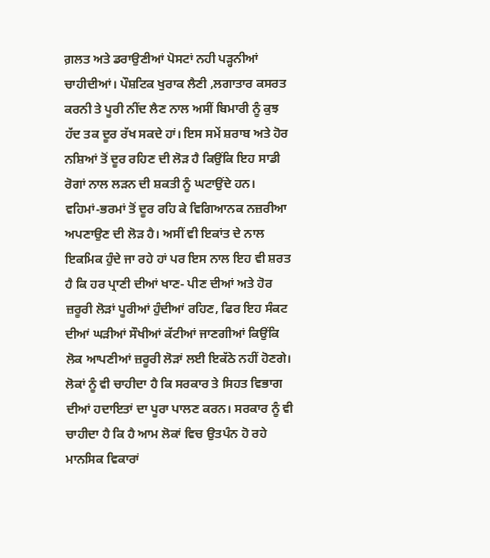ਗ਼ਲਤ ਅਤੇ ਡਰਾਉਣੀਆਂ ਪੋਸਟਾਂ ਨਹੀ ਪੜ੍ਹਨੀਆਂ ਚਾਹੀਦੀਆਂ। ਪੌਸ਼ਟਿਕ ਖੁਰਾਕ ਲੈਣੀ ,ਲਗਾਤਾਰ ਕਸਰਤ ਕਰਨੀ ਤੇ ਪੂਰੀ ਨੀਂਦ ਲੈਣ ਨਾਲ ਅਸੀਂ ਬਿਮਾਰੀ ਨੂੰ ਕੁਝ ਹੱਦ ਤਕ ਦੂਰ ਰੱਖ ਸਕਦੇ ਹਾਂ। ਇਸ ਸਮੇਂ ਸ਼ਰਾਬ ਅਤੇ ਹੋਰ ਨਸ਼ਿਆਂ ਤੋਂ ਦੂਰ ਰਹਿਣ ਦੀ ਲੋੜ ਹੈ ਕਿਉਂਕਿ ਇਹ ਸਾਡੀ ਰੋਗਾਂ ਨਾਲ ਲੜਨ ਦੀ ਸ਼ਕਤੀ ਨੂੰ ਘਟਾਉਂਦੇ ਹਨ। ਵਹਿਮਾਂ-ਭਰਮਾਂ ਤੋਂ ਦੂਰ ਰਹਿ ਕੇ ਵਿਗਿਆਨਕ ਨਜ਼ਰੀਆ ਅਪਣਾਉਣ ਦੀ ਲੋੜ ਹੈ। ਅਸੀਂ ਵੀ ਇਕਾਂਤ ਦੇ ਨਾਲ ਇਕਮਿਕ ਹੁੰਦੇ ਜਾ ਰਹੇ ਹਾਂ ਪਰ ਇਸ ਨਾਲ ਇਹ ਵੀ ਸ਼ਰਤ ਹੈ ਕਿ ਹਰ ਪ੍ਰਾਣੀ ਦੀਆਂ ਖਾਣ- ਪੀਣ ਦੀਆਂ ਅਤੇ ਹੋਰ ਜ਼ਰੂਰੀ ਲੋੜਾਂ ਪੂਰੀਆਂ ਹੁੰਦੀਆਂ ਰਹਿਣ, ਫਿਰ ਇਹ ਸੰਕਟ ਦੀਆਂ ਘੜੀਆਂ ਸੌਖੀਆਂ ਕੱਟੀਆਂ ਜਾਣਗੀਆਂ ਕਿਉਂਕਿ ਲੋਕ ਆਪਣੀਆਂ ਜ਼ਰੂਰੀ ਲੋੜਾਂ ਲਈ ਇਕੱਠੇ ਨਹੀਂ ਹੋਣਗੇ। ਲੋਕਾਂ ਨੂੰ ਵੀ ਚਾਹੀਦਾ ਹੈ ਕਿ ਸਰਕਾਰ ਤੇ ਸਿਹਤ ਵਿਭਾਗ ਦੀਆਂ ਹਦਾਇਤਾਂ ਦਾ ਪੂਰਾ ਪਾਲਣ ਕਰਨ। ਸਰਕਾਰ ਨੂੰ ਵੀ ਚਾਹੀਦਾ ਹੈ ਕਿ ਹੈ ਆਮ ਲੋਕਾਂ ਵਿਚ ਉਤਪੰਨ ਹੋ ਰਹੇ ਮਾਨਸਿਕ ਵਿਕਾਰਾਂ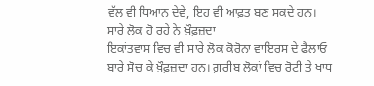ਵੱਲ ਵੀ ਧਿਆਨ ਦੇਵੇ, ਇਹ ਵੀ ਆਫ਼ਤ ਬਣ ਸਕਦੇ ਹਨ।
ਸਾਰੇ ਲੋਕ ਹੋ ਰਹੇ ਨੇ ਖ਼ੌਫ਼ਜ਼ਦਾ
ਇਕਾਂਤਵਾਸ ਵਿਚ ਵੀ ਸਾਰੇ ਲੋਕ ਕੋਰੋਨਾ ਵਾਇਰਸ ਦੇ ਫੈਲਾਓ ਬਾਰੇ ਸੋਚ ਕੇ ਖ਼ੌਫ਼ਜ਼ਦਾ ਹਨ। ਗ਼ਰੀਬ ਲੋਕਾਂ ਵਿਚ ਰੋਟੀ ਤੇ ਖਾਧ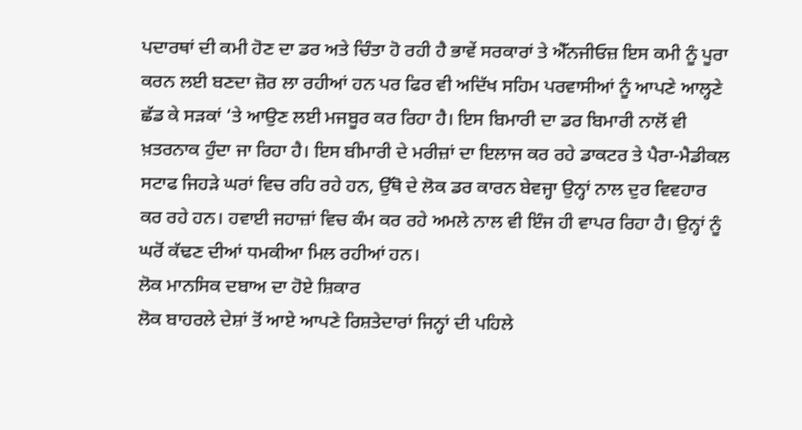ਪਦਾਰਥਾਂ ਦੀ ਕਮੀ ਹੋਣ ਦਾ ਡਰ ਅਤੇ ਚਿੰਤਾ ਹੋ ਰਹੀ ਹੈ ਭਾਵੇਂ ਸਰਕਾਰਾਂ ਤੇ ਐੱਨਜੀਓਜ਼ ਇਸ ਕਮੀ ਨੂੰ ਪੂਰਾ ਕਰਨ ਲਈ ਬਣਦਾ ਜ਼ੋਰ ਲਾ ਰਹੀਆਂ ਹਨ ਪਰ ਫਿਰ ਵੀ ਅਦਿੱਖ ਸਹਿਮ ਪਰਵਾਸੀਆਂ ਨੂੰ ਆਪਣੇ ਆਲ੍ਹਣੇ ਛੱਡ ਕੇ ਸੜਕਾਂ ‘ਤੇ ਆਉਣ ਲਈ ਮਜਬੂਰ ਕਰ ਰਿਹਾ ਹੈ। ਇਸ ਬਿਮਾਰੀ ਦਾ ਡਰ ਬਿਮਾਰੀ ਨਾਲੋਂ ਵੀ ਖ਼ਤਰਨਾਕ ਹੁੰਦਾ ਜਾ ਰਿਹਾ ਹੈ। ਇਸ ਬੀਮਾਰੀ ਦੇ ਮਰੀਜ਼ਾਂ ਦਾ ਇਲਾਜ ਕਰ ਰਹੇ ਡਾਕਟਰ ਤੇ ਪੈਰਾ-ਮੈਡੀਕਲ ਸਟਾਫ ਜਿਹੜੇ ਘਰਾਂ ਵਿਚ ਰਹਿ ਰਹੇ ਹਨ, ਉੱਥੋ ਦੇ ਲੋਕ ਡਰ ਕਾਰਨ ਬੇਵਜ੍ਹਾ ਉਨ੍ਹਾਂ ਨਾਲ ਦੁਰ ਵਿਵਹਾਰ ਕਰ ਰਹੇ ਹਨ। ਹਵਾਈ ਜਹਾਜ਼ਾਂ ਵਿਚ ਕੰਮ ਕਰ ਰਹੇ ਅਮਲੇ ਨਾਲ ਵੀ ਇੰਜ ਹੀ ਵਾਪਰ ਰਿਹਾ ਹੈ। ਉਨ੍ਹਾਂ ਨੂੰ ਘਰੋਂ ਕੱਢਣ ਦੀਆਂ ਧਮਕੀਆ ਮਿਲ ਰਹੀਆਂ ਹਨ।
ਲੋਕ ਮਾਨਸਿਕ ਦਬਾਅ ਦਾ ਹੋਏ ਸ਼ਿਕਾਰ
ਲੋਕ ਬਾਹਰਲੇ ਦੇਸ਼ਾਂ ਤੋਂ ਆਏ ਆਪਣੇ ਰਿਸ਼ਤੇਦਾਰਾਂ ਜਿਨ੍ਹਾਂ ਦੀ ਪਹਿਲੇ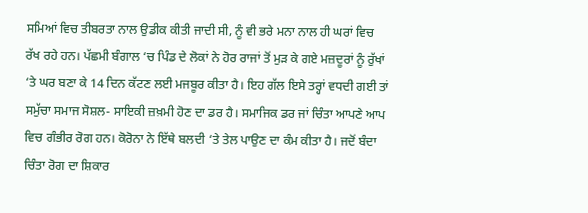ਸਮਿਆਂ ਵਿਚ ਤੀਬਰਤਾ ਨਾਲ ਉਡੀਕ ਕੀਤੀ ਜਾਦੀ ਸੀ, ਨੂੰ ਵੀ ਭਰੇ ਮਨਾ ਨਾਲ ਹੀ ਘਰਾਂ ਵਿਚ ਰੱਖ ਰਹੇ ਹਨ। ਪੱਛਮੀ ਬੰਗਾਲ ‘ਚ ਪਿੰਡ ਦੇ ਲੋਕਾਂ ਨੇ ਹੋਰ ਰਾਜਾਂ ਤੋਂ ਮੁੜ ਕੇ ਗਏ ਮਜ਼ਦੂਰਾਂ ਨੂੰ ਰੁੱਖਾਂ ‘ਤੇ ਘਰ ਬਣਾ ਕੇ 14 ਦਿਨ ਕੱਟਣ ਲਈ ਮਜਬੂਰ ਕੀਤਾ ਹੈ। ਇਹ ਗੱਲ ਇਸੇ ਤਰ੍ਹਾਂ ਵਧਦੀ ਗਈ ਤਾਂ ਸਮੁੱਚਾ ਸਮਾਜ ਸੋਸ਼ਲ- ਸਾਇਕੀ ਜ਼ਖ਼ਮੀ ਹੋਣ ਦਾ ਡਰ ਹੈ। ਸਮਾਜਿਕ ਡਰ ਜਾਂ ਚਿੰਤਾ ਆਪਣੇ ਆਪ ਵਿਚ ਗੰਭੀਰ ਰੋਗ ਹਨ। ਕੋਰੋਨਾ ਨੇ ਇੱਥੇ ਬਲਦੀ ‘ਤੇ ਤੇਲ ਪਾਉਣ ਦਾ ਕੰਮ ਕੀਤਾ ਹੈ। ਜਦੋਂ ਬੰਦਾ ਚਿੰਤਾ ਰੋਗ ਦਾ ਸ਼ਿਕਾਰ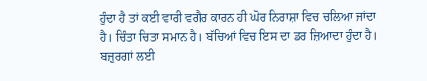ਹੁੰਦਾ ਹੈ ਤਾਂ ਕਈ ਵਾਰੀ ਵਗੈਰ ਕਾਰਨ ਹੀ ਘੋਰ ਨਿਰਾਸ਼ਾ ਵਿਚ ਚਲਿਆ ਜਾਂਦਾ ਹੈ। ਚਿੰਤਾ ਚਿਤਾ ਸਮਾਨ ਹੈ। ਬੱਚਿਆਂ ਵਿਚ ਇਸ ਦਾ ਡਰ ਜ਼ਿਆਦਾ ਹੁੰਦਾ ਹੈ। ਬਜ਼ੁਰਗਾਂ ਲਈ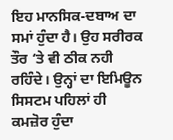ਇਹ ਮਾਨਸਿਕ-ਦਬਾਅ ਦਾ ਸਮਾਂ ਹੁੰਦਾ ਹੈ। ਉਹ ਸਰੀਰਕ ਤੌਰ ‘ਤੇ ਵੀ ਠੀਕ ਨਹੀ ਰਹਿੰਦੇ। ਉਨ੍ਹਾਂ ਦਾ ਇਮਿਊਨ ਸਿਸਟਮ ਪਹਿਲਾਂ ਹੀ ਕਮਜ਼ੋਰ ਹੁੰਦਾ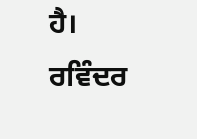ਹੈ।
ਰਵਿੰਦਰ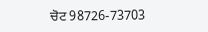ਚੋਟ 98726-73703